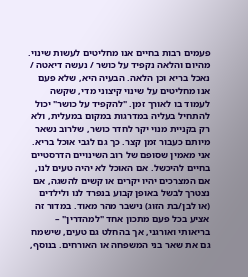פעמים רבות בחיים אנו מחליטים לעשות שינוי. מהיום והלאה נקפיד על כושר / נעשה דיאטה / נאכל בריא וכן הלאה. הבעיה היא, שלא פעם אנו מחליטים על שינוי קיצוני מדי, שקשה לעמוד בו לאורך זמן. "להקפיד על כושר" יכול להתחיל בעליה במדרגות במקום במעלית, ולא רק בקניית מנוי יקר לחדר כושר, שלרוב נשאר מיותם כעבור זמן קצר. כך גם לגבי אוכל בריא. אני מאמין שסופם של רוב השינויים הדרסטיים בחיים להיכשל. אם האוכל לא יהיה טעים לנו, אם המצרכים יהיו יקרים או קשים להשגה, אם נצטרך לבשל באופן קבוע בנפרד לנו ולילדים (או לבן/בת הזוג) נישבר מהר מאוד. במדור זה אציע בכל פעם מתכון אחד "למהדרין" – בריאותי ואורגני, אך בהחלט גם טעים, שישמח גם את שאר בני המשפחה או האורחים. בנוסף,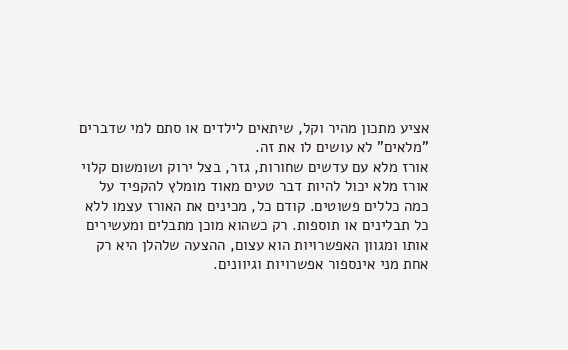אציע מתכון מהיר וקל, שיתאים לילדים או סתם למי שדברים "מלאים" לא עושים לו את זה.
אורז מלא עם עדשים שחורות, גזר, בצל ירוק ושומשום קלוי
אורז מלא יכול להיות דבר טעים מאוד מומלץ להקפיד על כמה כללים פשוטים. קודם כל, מכינים את האורז עצמו ללא כל תבלינים או תוספות. רק כשהוא מוכן מתבלים ומעשירים אותו ומגוון האפשרויות הוא עצום, ההצעה שלהלן היא רק אחת מני אינספור אפשרויות וגיוונים.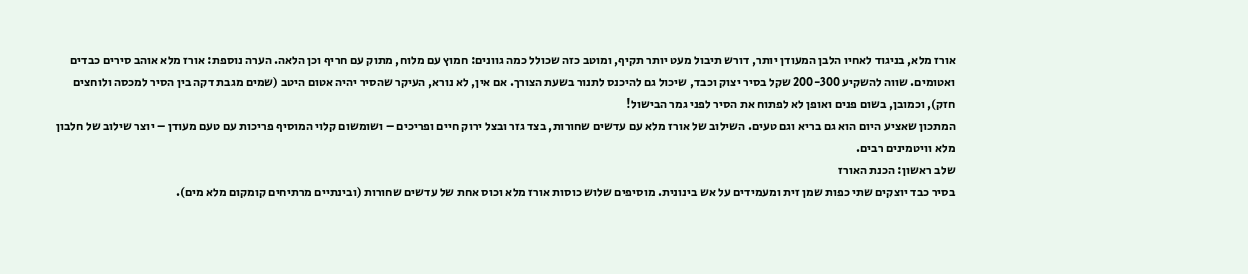אורז מלא, בניגוד לאחיו הלבן המעודן יותר, דורש תיבול מעט יותר תקיף, ומוטב כזה שכולל כמה גוונים: חמוץ עם מלוח, מתוק עם חריף וכן הלאה. הערה נוספת: אורז מלא אוהב סירים כבדים ואטומים. שווה להשקיע 200-300 שקל בסיר יצוק וכבד, שיכול גם להיכנס לתנור בשעת הצורך. אם אין, לא נורא, העיקר שהסיר יהיה אטום היטב (שמים מגבת דקה בין הסיר למכסה ולוחצים חזק), וכמובן, בשום פנים ואופן לא לפתוח את הסיר לפני גמר הבישול!
המתכון שאציע היום הוא גם בריא וגם טעים. השילוב של אורז מלא עם עדשים שחורות, בצד גזר ובצל ירוק חיים ופריכים – ושומשום קלוי המוסיף פריכות עם טעם מעודן – יוצר שילוב של חלבון מלא וויטמינים רבים.
שלב ראשון: הכנת האורז
בסיר כבד יוצקים שתי כפות שמן זית ומעמידים על אש בינונית. מוסיפים שלוש כוסות אורז מלא וכוס אחת של עדשים שחורות (ובינתיים מרתיחים קומקום מלא מים).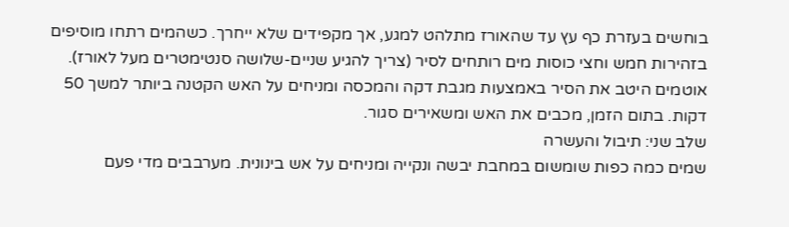בוחשים בעזרת כף עץ עד שהאורז מתלהט למגע, אך מקפידים שלא ייחרך. כשהמים רתחו מוסיפים בזהירות חמש וחצי כוסות מים רותחים לסיר (צריך להגיע שניים-שלושה סנטימטרים מעל לאורז). אוטמים היטב את הסיר באמצעות מגבת דקה והמכסה ומניחים על האש הקטנה ביותר למשך 50 דקות. בתום הזמן, מכבים את האש ומשאירים סגור.
שלב שני: תיבול והעשרה
שמים כמה כפות שומשום במחבת יבשה ונקייה ומניחים על אש בינונית. מערבבים מדי פעם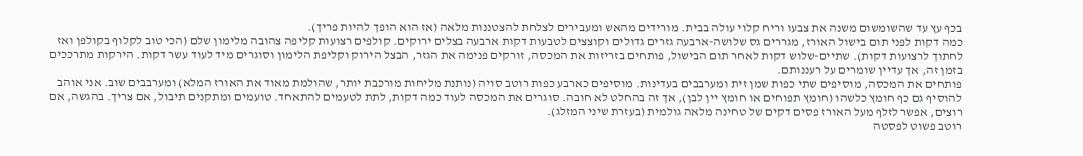בכף עץ עד שהשומשום משנה את צבעו וריח קלוי עולה בבית. מורידים מהאש ומעבירים לצלחת להצטננות מלאה (אז הוא הופך להיות פריך).
כמה דקות לפני תום בישול האורז, מגררים גס שלושה-ארבעה גזרים גדולים וקוצצים לטבעות דקות ארבעה בצלים ירוקים. קולפים רצועות קליפה צהובה מלימון שלם (הכי טוב לקלוף בקולפן ואז לחתוך לרצועות דקות). שתיים-שלוש דקות לאחר תום הבישול, פותחים בזריזות את המכסה, זורקים פנימה את הגזר, הבצל הירוק וקליפת הלימון וסוגרים מיד לעוד עשר דקות. הירקות מתרככים בזמן זה, אך עדיין שומרים על רעננותם.
פותחים את המכסה, מוסיפים שתי כפות שמן זית ומערבבים בעדינות. מוסיפים כארבע כפות רוטב סויה (נותנת מליחות מורכבת יותר, שהולמת מאוד את האורז המלא) ומערבבים שוב. אני אוהב להוסיף גם כף חומץ כלשהו (חומץ תפוחים או חומץ יין לבן), אך זה בהחלט לא חובה. סוגרים את המכסה לעוד כמה דקות, לתת לטעמים להתאחד. טועמים ומתקנים תיבול, אם צריך. בהגשה, אם רוצים, אפשר לזלף מעל האורז פסים דקים של טחינה מלאה גולמית (בעזרת שיני המזלג).
רוטב פשוט לפסטה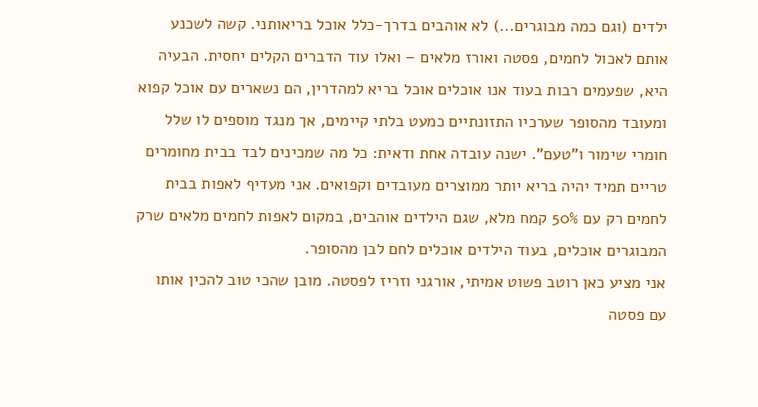ילדים (וגם כמה מבוגרים...) לא אוהבים בדרך-כלל אוכל בריאותני. קשה לשכנע אותם לאכול לחמים, פסטה ואורז מלאים – ואלו עוד הדברים הקלים יחסית. הבעיה היא, שפעמים רבות בעוד אנו אוכלים אוכל בריא למהדרין, הם נשארים עם אוכל קפוא ומעובד מהסופר שערכיו התזונתיים כמעט בלתי קיימים, אך מנגד מוספים לו שלל חומרי שימור ו"טעם". ישנה עובדה אחת ודאית: כל מה שמכינים לבד בבית מחומרים טריים תמיד יהיה בריא יותר ממוצרים מעובדים וקפואים. אני מעדיף לאפות בבית לחמים רק עם 50% קמח מלא, שגם הילדים אוהבים, במקום לאפות לחמים מלאים שרק המבוגרים אוכלים, בעוד הילדים אוכלים לחם לבן מהסופר.
אני מציע כאן רוטב פשוט אמיתי, אורגני וזריז לפסטה. מובן שהכי טוב להכין אותו עם פסטה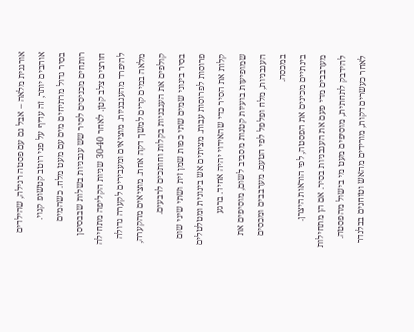אורגנית מלאה – אבל גם עם פסטה רגילה, שהילדים אוהבים יותר, זה עדיף על פני רוטב קטשופ קנוי.
בסיר גדול מרתיחים מים עם מעט מלח. כשהמים רותחים מכניסים לסיר שש עגבניות בשלות שבבסיסן חורצים צלב קטן. לאחר 30-40 שניות הקליפה מתחילה להיפרד מהעגבניות. מוציאים ומעבירים לקערה גדולה מלאה במים קרים למשך דקה אחת. מוציאים מהקערה, קולפים את העגבניות בקלות וחותכים לרבעים.
בסיר בינוני שמים שתי כפות שמן זית ושתי שיני שום פרוסות לפרוסות עבות. מציתים אש בינונית ומטלטלים קלות את הסיר כדי שהאידוי יהיה אחיד. ברגע שמופיעות בועיות קטנות מסביב לשום, מוסיפים את העגבניות, מלח ופלפל לפי הטעם. מערבבים ומכסים במכסה.
בינתיים מכינים את הפסטה, לפי הוראות היצרן. מערבבים מדי פעם את העגבניות בסיר. אם הן מתחילות להידבק לתחתית, מוסיפים מעט מי בישול מהפסטה. לאחר כעשרים דקות, מורידים מהאש וטוחנים בבלנדר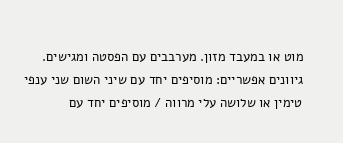מוט או במעבד מזון. מערבבים עם הפסטה ומגישים.
גיוונים אפשריים: מוסיפים יחד עם שיני השום שני ענפי טימין או שלושה עלי מרווה / מוסיפים יחד עם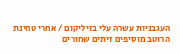העגבניות עשרה עלי בזיליקום / אחרי טחינת הרוטב מוסיפים זיתים שחורים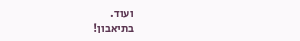ועוד.
בתיאבון!